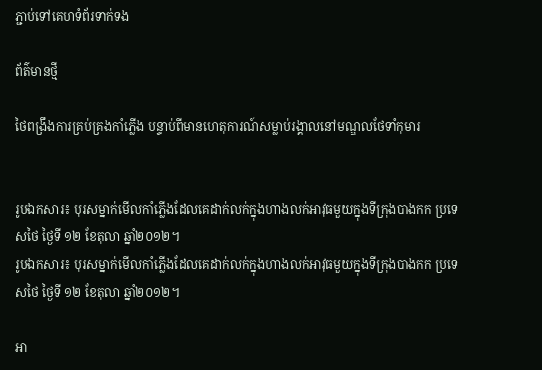ភ្ជាប់ទៅគេហទំព័រទាក់ទង

ព័ត៌មានថ្មី

ថៃពង្រឹងការគ្រប់គ្រងកាំភ្លើង បន្ទាប់ពីមានហេតុការណ៍សម្លាប់រង្គាលនៅមណ្ឌលថែទាំកុមារ


រូបឯកសារ៖ បុរសម្នាក់មើលកាំភ្លើងដែលគេដាក់លក់ក្នុងហាងលក់អាវុធមួយក្នុងទីក្រុងបាងកក ប្រទេសថៃ ថ្ងៃទី ១២ ខែតុលា ឆ្នាំ២០១២។
រូបឯកសារ៖ បុរសម្នាក់មើលកាំភ្លើងដែលគេដាក់លក់ក្នុងហាងលក់អាវុធមួយក្នុងទីក្រុងបាងកក ប្រទេសថៃ ថ្ងៃទី ១២ ខែតុលា ឆ្នាំ២០១២។

អា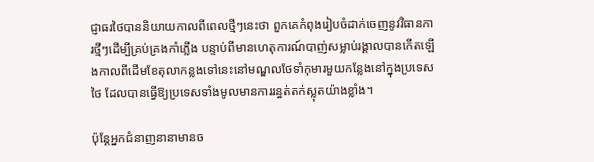ជ្ញាធរថៃបាននិយាយកាលពីពេលថ្មីៗនេះថា ពួកគេកំពុងរៀបចំដាក់ចេញនូវវិធានការថ្មីៗដើម្បីគ្រប់គ្រងកាំភ្លើង បន្ទាប់ពីមានហេតុការណ៍បាញ់សម្លាប់រង្គាលបានកើតឡើងកាលពីដើមខែតុលាកន្លងទៅនេះនៅមណ្ឌលថែទាំកុមារមួយកន្លែងនៅក្នុងប្រទេសថៃ ដែលបានធ្វើឱ្យប្រទេសទាំងមូលមានការរន្ធត់តក់ស្លុតយ៉ាងខ្លាំង។

ប៉ុន្តែអ្នកជំនាញនានាមានច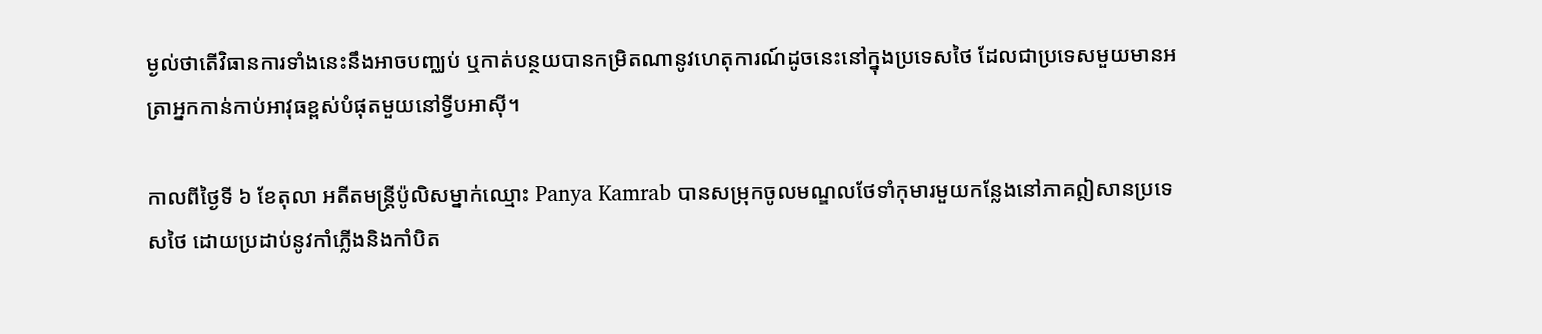ម្ងល់ថាតើវិធានការទាំងនេះនឹងអាចបញ្ឈប់ ឬកាត់បន្ថយបានកម្រិតណានូវហេតុការណ៍ដូចនេះនៅក្នុងប្រទេសថៃ ដែលជាប្រទេសមួយមានអត្រាអ្នកកាន់កាប់អាវុធខ្ពស់បំផុតមួយនៅទ្វីបអាស៊ី។

កាលពីថ្ងៃទី ៦ ខែតុលា អតីតមន្រ្តីប៉ូលិសម្នាក់ឈ្មោះ Panya Kamrab បានសម្រុកចូលមណ្ឌលថែទាំកុមារមួយកន្លែងនៅភាគឦសានប្រទេសថៃ ដោយប្រដាប់នូវកាំភ្លើងនិងកាំបិត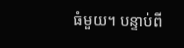ធំមួយ។ បន្ទាប់ពី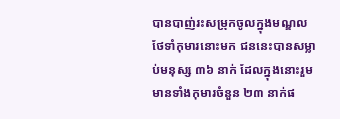បានបាញ់រះសម្រុកចូលក្នុងមណ្ឌលថែទាំកុមារនោះមក ជននេះបានសម្លាប់មនុស្ស ៣៦ នាក់ ដែលក្នុងនោះរួមមានទាំងកុមារចំនួន ២៣ នាក់ផ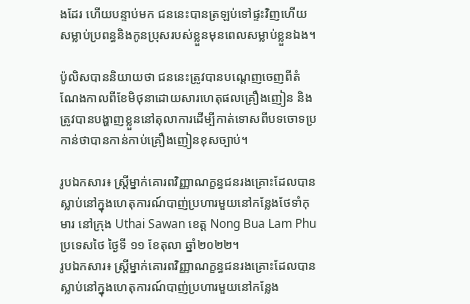ងដែរ ហើយបន្ទាប់មក ជននេះបានត្រឡប់ទៅផ្ទះវិញហើយសម្លាប់ប្រពន្ធនិងកូនប្រុសរបស់ខ្លួនមុនពេលសម្លាប់ខ្លួនឯង។

ប៉ូលិសបាននិយាយថា ជននេះត្រូវបានបណ្តេញចេញពីតំណែងកាលពីខែមិថុនាដោយសារហេតុផលគ្រឿងញៀន និងត្រូវបានបង្ហាញខ្លួននៅតុលាការដើម្បីកាត់ទោសពីបទចោទប្រកាន់ថាបានកាន់កាប់គ្រឿងញៀនខុសច្បាប់។

រូបឯកសារ៖ ស្ត្រីម្នាក់គោរពវិញ្ញាណក្ខន្ធជនរងគ្រោះដែលបានស្លាប់នៅក្នុងហេតុការណ៍បាញ់ប្រហារមួយនៅកន្លែងថែទាំកុមារ នៅក្រុង Uthai Sawan ខេត្ត Nong Bua Lam Phu ប្រទេសថៃ ថ្ងៃទី ១១ ខែតុលា ឆ្នាំ២០២២។
រូបឯកសារ៖ ស្ត្រីម្នាក់គោរពវិញ្ញាណក្ខន្ធជនរងគ្រោះដែលបានស្លាប់នៅក្នុងហេតុការណ៍បាញ់ប្រហារមួយនៅកន្លែង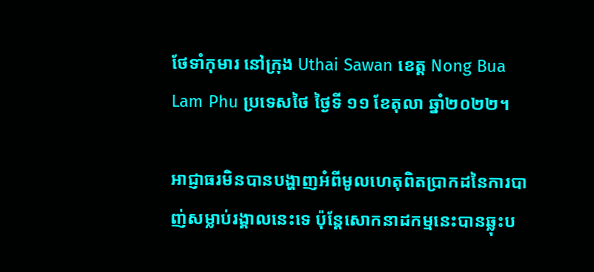ថែទាំកុមារ នៅក្រុង Uthai Sawan ខេត្ត Nong Bua Lam Phu ប្រទេសថៃ ថ្ងៃទី ១១ ខែតុលា ឆ្នាំ២០២២។

អាជ្ញាធរមិនបានបង្ហាញអំពីមូលហេតុពិតប្រាកដនៃការបាញ់សម្លាប់រង្គាលនេះទេ ប៉ុន្តែសោកនាដកម្មនេះបានឆ្លុះប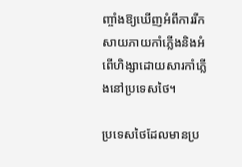ញ្ចាំងឱ្យឃើញអំពីការរីកសាយភាយកាំភ្លើងនិងអំពើហិង្សាដោយសារកាំភ្លើងនៅប្រទេសថៃ។

ប្រទេសថៃដែលមានប្រ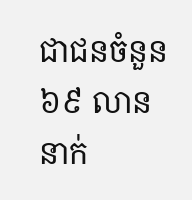ជាជនចំនួន ៦៩ លាននាក់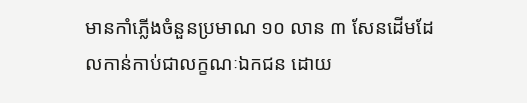មានកាំភ្លើងចំនួនប្រមាណ ១០ លាន ៣ សែនដើមដែលកាន់កាប់ជាលក្ខណៈឯកជន ដោយ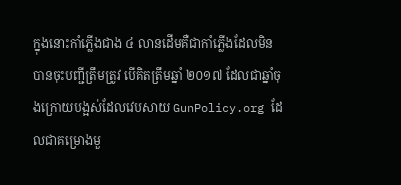ក្នុងនោះកាំភ្លើងជាង ៤ លានដើមគឺជាកាំភ្លើងដែលមិនបានចុះបញ្ជីត្រឹមត្រូវ បើគិតត្រឹមឆ្នាំ ២០១៧ ដែលជាឆ្នាំចុងក្រោយបង្អស់ដែលវេបសាយ GunPolicy.org ដែលជាគម្រោងមួ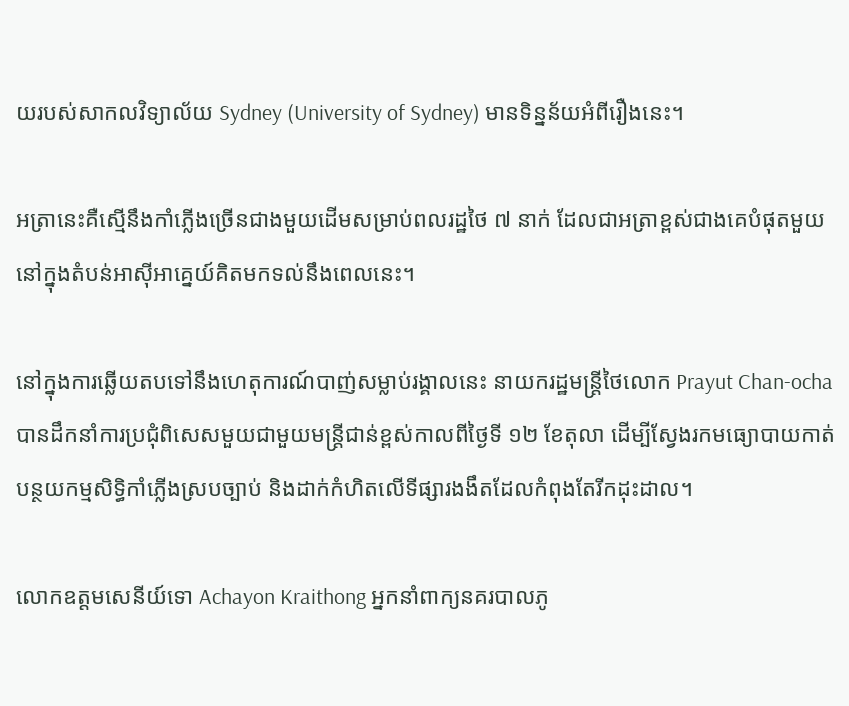យរបស់សាកលវិទ្យាល័យ Sydney (University of Sydney) មានទិន្នន័យអំពីរឿងនេះ។

អត្រានេះគឺស្មើនឹងកាំភ្លើងច្រើនជាងមួយដើមសម្រាប់ពលរដ្ឋថៃ ៧ នាក់ ដែលជាអត្រាខ្ពស់ជាងគេបំផុតមួយនៅក្នុងតំបន់អាស៊ីអាគ្នេយ៍គិតមកទល់នឹងពេលនេះ។

នៅក្នុងការឆ្លើយតបទៅនឹងហេតុការណ៍បាញ់សម្លាប់រង្គាលនេះ នាយករដ្ឋមន្រ្តីថៃលោក Prayut Chan-ocha បានដឹកនាំការប្រជុំពិសេសមួយជាមួយមន្រ្តីជាន់ខ្ពស់កាលពីថ្ងៃទី ១២ ខែតុលា ដើម្បីស្វែងរកមធ្យោបាយកាត់បន្ថយកម្មសិទ្ធិកាំភ្លើងស្របច្បាប់ និងដាក់កំហិតលើទីផ្សារងងឹតដែលកំពុងតែរីកដុះដាល។

លោកឧត្តមសេនីយ៍ទោ Achayon Kraithong អ្នកនាំពាក្យនគរបាលភូ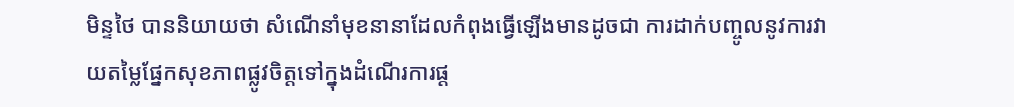មិន្ទថៃ បាននិយាយថា សំណើនាំមុខនានាដែលកំពុងធ្វើឡើងមានដូចជា ការដាក់បញ្ចូលនូវការវាយតម្លៃផ្នែកសុខភាពផ្លូវចិត្តទៅក្នុងដំណើរការផ្ត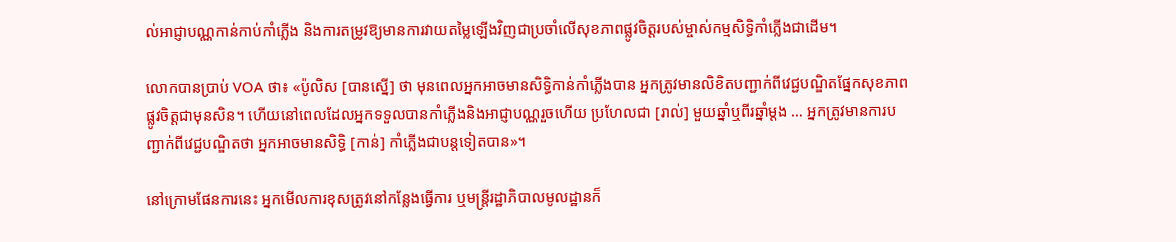ល់អាជ្ញាបណ្ណកាន់កាប់កាំភ្លើង និងការតម្រូវឱ្យមានការវាយតម្លៃឡើងវិញជាប្រចាំលើសុខភាពផ្លូវចិត្តរបស់ម្ចាស់កម្មសិទ្ធិកាំភ្លើងជាដើម។

លោកបានប្រាប់ VOA ថា៖ «ប៉ូលិស [បានស្នើ] ថា មុនពេលអ្នកអាចមានសិទ្ធិកាន់កាំភ្លើងបាន អ្នកត្រូវមានលិខិតបញ្ជាក់ពីវេជ្ជបណ្ឌិតផ្នែកសុខភាពផ្លូវចិត្តជាមុនសិន។ ហើយនៅពេលដែលអ្នកទទួលបានកាំភ្លើងនិងអាជ្ញាបណ្ណរួចហើយ ប្រហែលជា [រាល់] មួយឆ្នាំឬពីរឆ្នាំម្ដង … អ្នកត្រូវមានការបញ្ជាក់ពីវេជ្ជបណ្ឌិតថា អ្នកអាចមានសិទ្ធិ [កាន់] កាំភ្លើងជាបន្តទៀតបាន»។

នៅក្រោមផែនការនេះ អ្នកមើលការខុសត្រូវនៅកន្លែងធ្វើការ ឬមន្រ្តីរដ្ឋាភិបាលមូលដ្ឋានក៏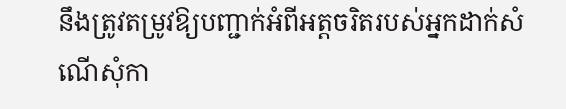នឹងត្រូវតម្រូវឱ្យបញ្ជាក់អំពីអត្តចរិតរបស់អ្នកដាក់សំណើសុំកា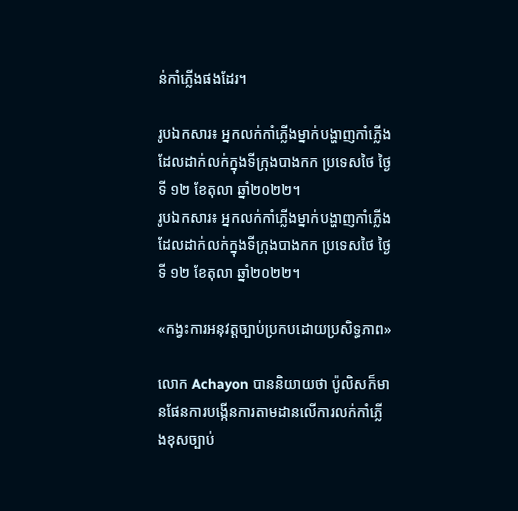ន់កាំភ្លើងផងដែរ។

រូបឯកសារ៖ អ្នកលក់កាំភ្លើងម្នាក់បង្ហាញកាំភ្លើងដែលដាក់លក់ក្នុងទីក្រុងបាងកក ប្រទេសថៃ ថ្ងៃទី ១២ ខែតុលា ឆ្នាំ២០២២។
រូបឯកសារ៖ អ្នកលក់កាំភ្លើងម្នាក់បង្ហាញកាំភ្លើងដែលដាក់លក់ក្នុងទីក្រុងបាងកក ប្រទេសថៃ ថ្ងៃទី ១២ ខែតុលា ឆ្នាំ២០២២។

«កង្វះការអនុវត្តច្បាប់ប្រកបដោយប្រសិទ្ធភាព»

លោក Achayon បាននិយាយថា ប៉ូលិសក៏មានផែនការបង្កើនការតាមដានលើការលក់កាំភ្លើងខុសច្បាប់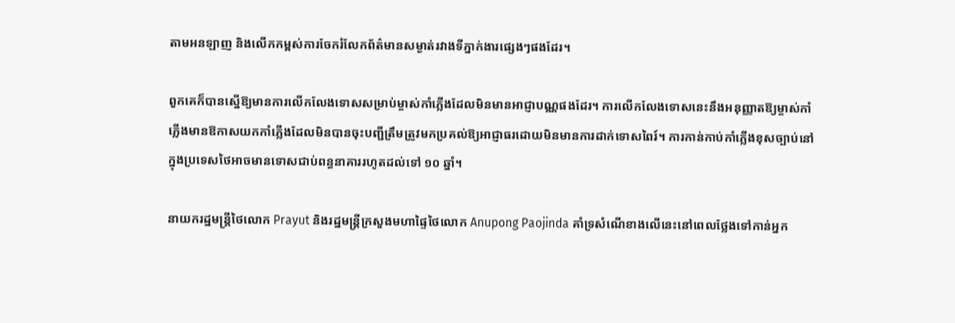តាមអនឡាញ និងលើកកម្ពស់ការចែករំលែកព័ត៌មានសម្ងាត់រវាងទីភ្នាក់ងារផ្សេងៗផងដែរ។

ពួកគេក៏បានស្នើឱ្យមានការលើកលែងទោសសម្រាប់ម្ចាស់កាំភ្លើងដែលមិនមានអាជ្ញាបណ្ណផងដែរ។ ការលើកលែងទោសនេះនឹងអនុញ្ញាតឱ្យម្ចាស់កាំភ្លើងមានឱកាសយកកាំភ្លើងដែលមិនបានចុះបញ្ជីត្រឹមត្រូវមកប្រគល់ឱ្យអាជ្ញាធរដោយមិនមានការដាក់ទោសពៃរ៍។ ការកាន់កាប់កាំភ្លើងខុសច្បាប់នៅក្នុងប្រទេសថៃអាចមានទោសជាប់ពន្ធនាគាររហូតដល់ទៅ ១០ ឆ្នាំ។

នាយករដ្ឋមន្រ្តីថៃលោក Prayut និងរដ្ឋមន្រ្តីក្រសួងមហាផ្ទៃថៃលោក Anupong Paojinda គាំទ្រសំណើខាងលើនេះនៅពេលថ្លែងទៅកាន់អ្នក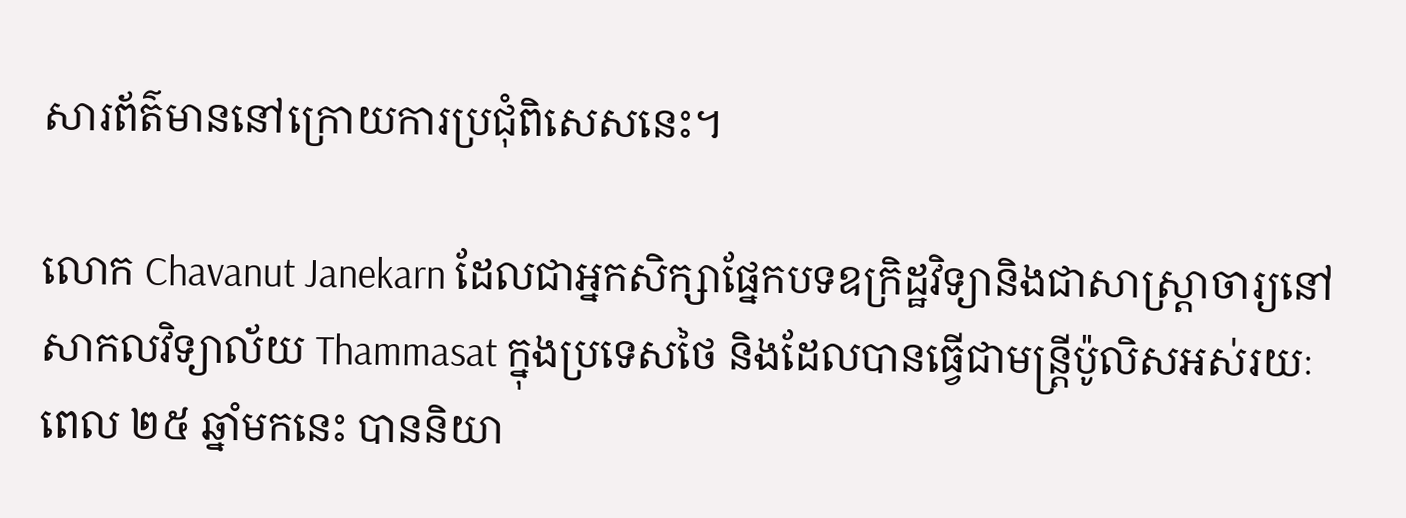សារព័ត៌មាននៅក្រោយការប្រជុំពិសេសនេះ។

លោក Chavanut Janekarn ដែលជាអ្នកសិក្សាផ្នែកបទឧក្រិដ្ឋវិទ្យានិងជាសាស្រ្តាចារ្យនៅសាកលវិទ្យាល័យ Thammasat ក្នុងប្រទេសថៃ និងដែលបានធ្វើជាមន្រ្តីប៉ូលិសអស់រយៈពេល ២៥ ឆ្នាំមកនេះ បាននិយា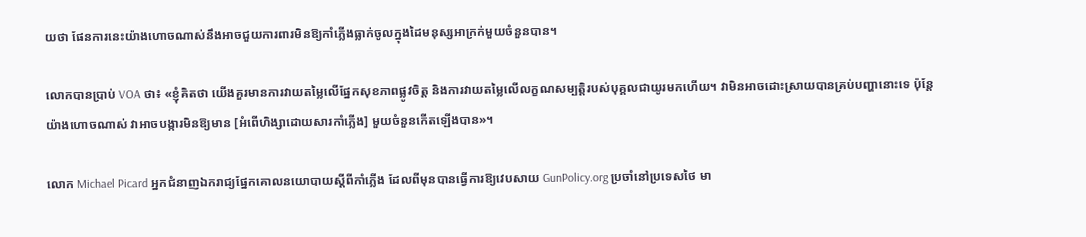យថា ផែនការនេះយ៉ាងហោចណាស់នឹងអាចជួយការពារមិនឱ្យកាំភ្លើងធ្លាក់ចូលក្នុងដៃមនុស្សអាក្រក់មួយចំនួនបាន។

លោកបានប្រាប់ VOA ថា៖ «ខ្ញុំគិតថា យើងគួរមានការវាយតម្លៃលើផ្នែកសុខភាពផ្លូវចិត្ត និងការវាយតម្លៃលើលក្ខណសម្បត្តិរបស់បុគ្គលជាយូរមកហើយ។ វាមិនអាចដោះស្រាយបានគ្រប់បញ្ហានោះទេ ប៉ុន្តែយ៉ាងហោចណាស់ វាអាចបង្ការមិនឱ្យមាន [អំពើហិង្សាដោយសារកាំភ្លើង] មួយចំនួនកើតឡើងបាន»។

លោក Michael Picard អ្នកជំនាញឯករាជ្យផ្នែកគោលនយោបាយស្តីពីកាំភ្លើង ដែលពីមុនបានធ្វើការឱ្យវេបសាយ GunPolicy.org ប្រចាំនៅប្រទេសថៃ មា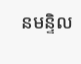នមន្ទិល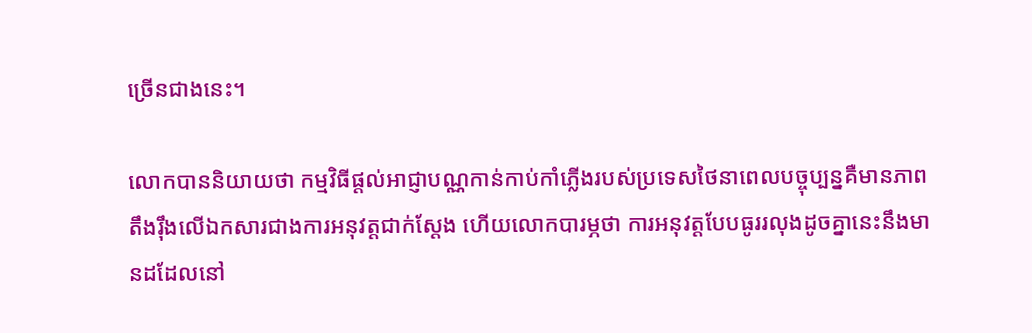ច្រើនជាងនេះ។

លោកបាននិយាយថា កម្មវិធីផ្តល់អាជ្ញាបណ្ណកាន់កាប់កាំភ្លើងរបស់ប្រទេសថៃនាពេលបច្ចុប្បន្នគឺមានភាពតឹងរ៉ឹងលើឯកសារជាងការអនុវត្តជាក់ស្ដែង ហើយលោកបារម្ភថា ការអនុវត្តបែបធូររលុងដូចគ្នានេះនឹងមានដដែលនៅ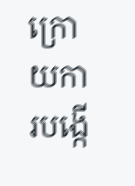ក្រោយការបង្កើ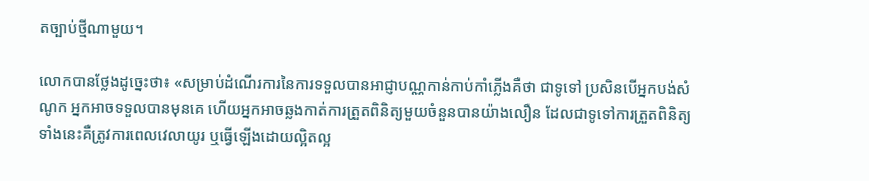តច្បាប់ថ្មីណាមួយ។

លោកបានថ្លែងដូច្នេះថា៖ «សម្រាប់ដំណើរការនៃការទទួលបានអាជ្ញាបណ្ណកាន់កាប់កាំភ្លើងគឺថា ជាទូទៅ ប្រសិនបើអ្នកបង់សំណូក អ្នកអាចទទួលបានមុនគេ ហើយអ្នកអាចឆ្លងកាត់ការត្រួតពិនិត្យមួយចំនួនបានយ៉ាងលឿន ដែលជាទូទៅការត្រួតពិនិត្យទាំងនេះគឺត្រូវការពេលវេលាយូរ ឬធ្វើឡើងដោយល្អិតល្អ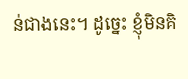ន់ជាងនេះ។ ដូច្នេះ ខ្ញុំមិនគិ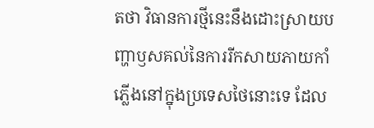តថា វិធានការថ្មីនេះនឹងដោះស្រាយបញ្ហាឫសគល់នៃការរីកសាយភាយកាំភ្លើងនៅក្នុងប្រទេសថៃនោះទេ ដែល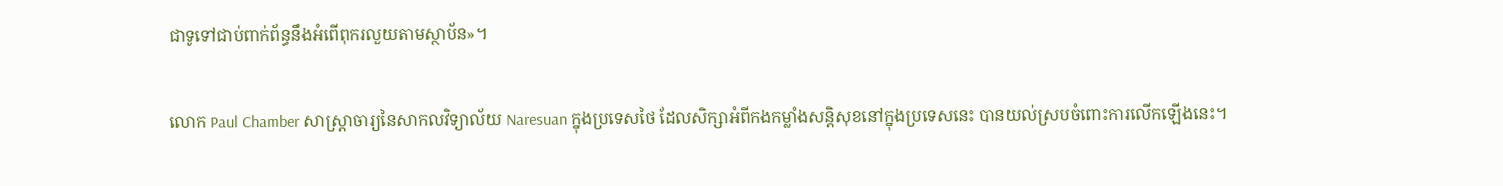ជាទូទៅជាប់ពាក់ព័ន្ធនឹងអំពើពុករលួយតាមស្ថាប័ន»។

លោក Paul Chamber សាស្រ្តាចារ្យនៃសាកលវិទ្យាល័យ Naresuan ក្នុងប្រទេសថៃ ដែលសិក្សាអំពីកងកម្លាំងសន្តិសុខនៅក្នុងប្រទេសនេះ បានយល់ស្របចំពោះការលើកឡើងនេះ។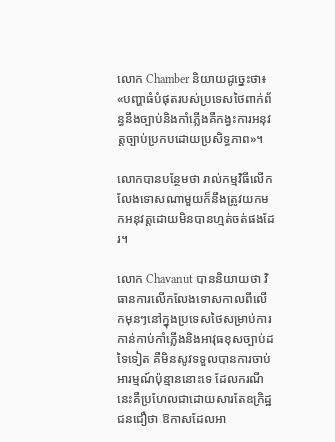លោក Chamber និយាយដូច្នេះថា៖ «បញ្ហាធំបំផុតរបស់ប្រទេសថៃពាក់ព័ន្ធនឹងច្បាប់និងកាំភ្លើងគឺកង្វះការអនុវត្តច្បាប់ប្រកបដោយប្រសិទ្ធភាព»។

លោកបានបន្ថែមថា រាល់កម្មវិធីលើកលែងទោសណាមួយក៏នឹងត្រូវយកមកអនុវត្តដោយមិនបានហ្មត់ចត់ផងដែរ។

លោក Chavanut បាននិយាយថា វិធានការលើកលែងទោសកាលពីលើកមុនៗនៅក្នុងប្រទេសថៃសម្រាប់ការកាន់កាប់កាំភ្លើងនិងអាវុធខុសច្បាប់ដទៃទៀត គឺមិនសូវទទួលបានការចាប់អារម្មណ៍ប៉ុន្មាននោះទេ ដែលករណីនេះគឺប្រហែលជាដោយសារតែឧក្រិដ្ឋជនជឿថា ឱកាសដែលអា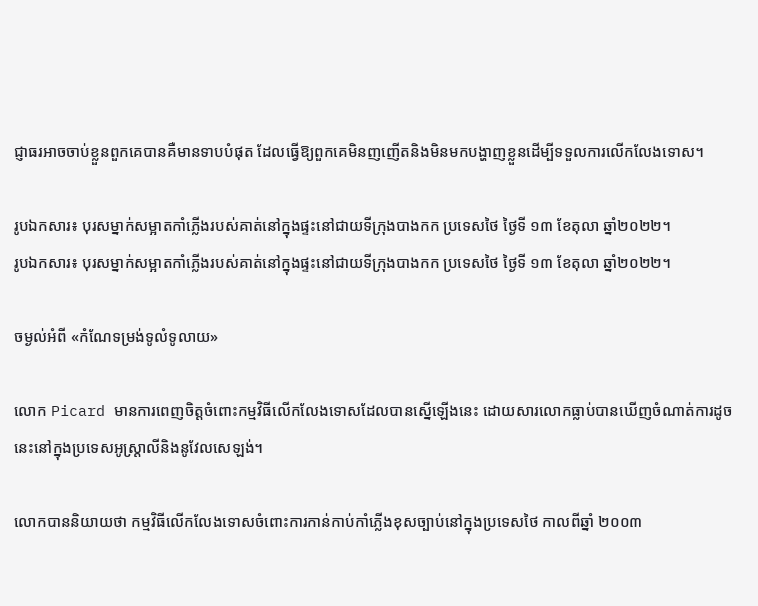ជ្ញាធរអាចចាប់ខ្លួនពួកគេបានគឺមានទាបបំផុត ដែលធ្វើឱ្យពួកគេមិនញញើតនិងមិនមកបង្ហាញខ្លួនដើម្បីទទួលការលើកលែងទោស។

រូបឯកសារ៖ បុរសម្នាក់សម្អាតកាំភ្លើងរបស់គាត់នៅក្នុងផ្ទះនៅជាយទីក្រុងបាងកក ប្រទេសថៃ ថ្ងៃទី ១៣ ខែតុលា ឆ្នាំ២០២២។
រូបឯកសារ៖ បុរសម្នាក់សម្អាតកាំភ្លើងរបស់គាត់នៅក្នុងផ្ទះនៅជាយទីក្រុងបាងកក ប្រទេសថៃ ថ្ងៃទី ១៣ ខែតុលា ឆ្នាំ២០២២។

ចម្ងល់អំពី «កំណែទម្រង់ទូលំទូលាយ»

លោក Picard មានការពេញចិត្តចំពោះកម្មវិធីលើកលែងទោសដែលបានស្នើឡើងនេះ ដោយសារលោកធ្លាប់បានឃើញចំណាត់ការដូចនេះនៅក្នុងប្រទេសអូស្រ្តាលីនិងនូវែលសេឡង់។

លោកបាននិយាយថា កម្មវិធីលើកលែងទោសចំពោះការកាន់កាប់កាំភ្លើងខុសច្បាប់នៅក្នុងប្រទេសថៃ កាលពីឆ្នាំ ២០០៣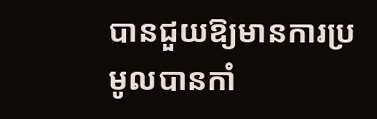បានជួយឱ្យមានការប្រមូលបានកាំ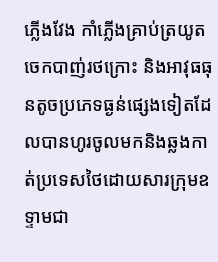ភ្លើងវែង កាំភ្លើងគ្រាប់ត្រយូតចេកបាញ់រថក្រោះ និងអាវុធធុនតូចប្រភេទធ្ងន់ផ្សេងទៀតដែលបានហូរចូលមកនិងឆ្លងកាត់ប្រទេសថៃដោយសារក្រុមឧទ្ទាមជា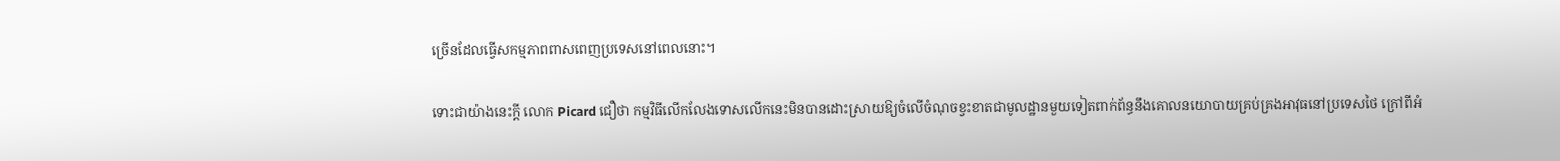ច្រើនដែលធ្វើសកម្មភាពពាសពេញប្រទេសនៅពេលនោះ។

ទោះជាយ៉ាងនេះក្តី លោក Picard ជឿថា កម្មវិធីលើកលែងទោសលើកនេះមិនបានដោះស្រាយឱ្យចំលើចំណុចខ្វះខាតជាមូលដ្ឋានមួយទៀតពាក់ព័ន្ធនឹងគោលនយោបាយគ្រប់គ្រងអាវុធនៅប្រទេសថៃ ក្រៅពីអំ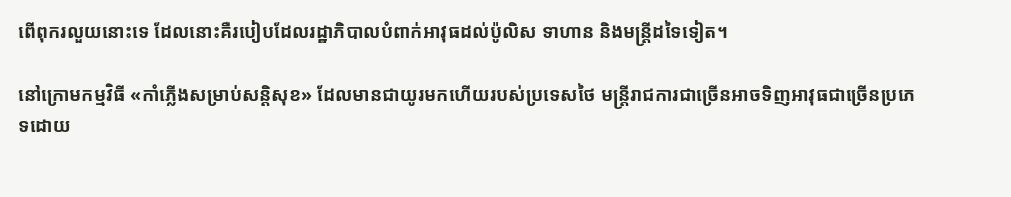ពើពុករលួយនោះទេ ដែលនោះគឺរបៀបដែលរដ្ឋាភិបាលបំពាក់អាវុធដល់ប៉ូលិស ទាហាន និងមន្រ្តីដទៃទៀត។

នៅក្រោមកម្មវិធី «កាំភ្លើងសម្រាប់សន្តិសុខ» ដែលមានជាយូរមកហើយរបស់ប្រទេសថៃ មន្រ្តីរាជការជាច្រើនអាចទិញអាវុធជាច្រើនប្រភេទដោយ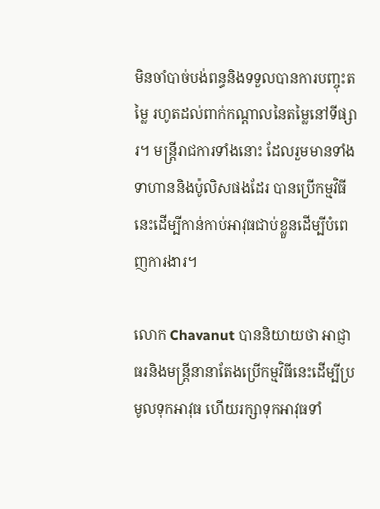មិនចាំបាច់បង់ពន្ធនិងទទួលបានការបញ្ចុះតម្លៃ រហូតដល់ពាក់កណ្តាលនៃតម្លៃនៅទីផ្សារ។ មន្ត្រីរាជការទាំងនោះ ដែលរួមមានទាំងទាហាននិងប៉ូលិសផងដែរ បានប្រើកម្មវិធីនេះដើម្បីកាន់កាប់អាវុធជាប់ខ្លួនដើម្បីបំពេញការងារ។

លោក Chavanut បាននិយាយថា អាជ្ញាធរនិងមន្រ្តីនានាតែងប្រើកម្មវិធីនេះដើម្បីប្រមូលទុកអាវុធ ហើយរក្សាទុកអាវុធទាំ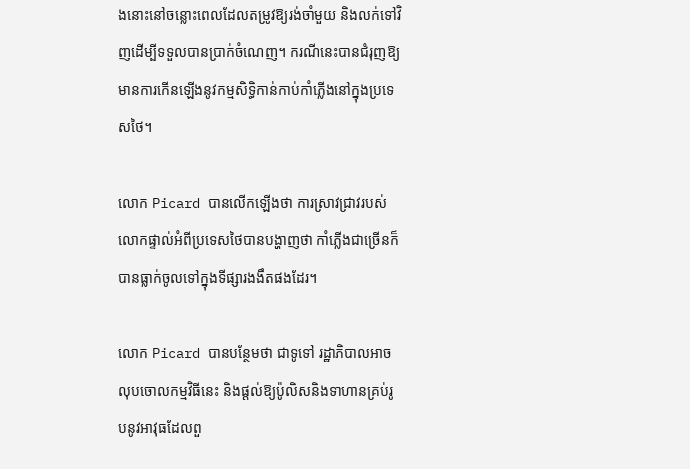ងនោះនៅចន្លោះពេលដែលតម្រូវឱ្យរង់ចាំមួយ និងលក់ទៅវិញដើម្បីទទួលបានប្រាក់ចំណេញ។ ករណីនេះបានជំរុញឱ្យមានការកើនឡើងនូវកម្មសិទ្ធិកាន់កាប់កាំភ្លើងនៅក្នុងប្រទេសថៃ។

លោក Picard បានលើកឡើងថា ការស្រាវជ្រាវរបស់លោកផ្ទាល់អំពីប្រទេសថៃបានបង្ហាញថា កាំភ្លើងជាច្រើនក៏បានធ្លាក់ចូលទៅក្នុងទីផ្សារងងឹតផងដែរ។

លោក Picard បានបន្ថែមថា ជាទូទៅ រដ្ឋាភិបាលអាចលុបចោលកម្មវិធីនេះ និងផ្តល់ឱ្យប៉ូលិសនិងទាហានគ្រប់រូបនូវអាវុធដែលពួ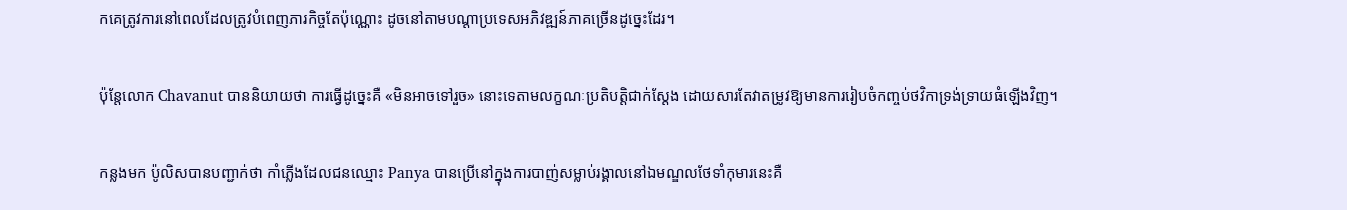កគេត្រូវការនៅពេលដែលត្រូវបំពេញភារកិច្ចតែប៉ុណ្ណោះ ដូចនៅតាមបណ្តាប្រទេសអភិវឌ្ឍន៍ភាគច្រើនដូច្នេះដែរ។

ប៉ុន្តែលោក Chavanut បាននិយាយថា ការធ្វើដូច្នេះគឺ «មិនអាចទៅរួច» នោះទេតាមលក្ខណៈប្រតិបត្តិជាក់ស្ដែង ដោយសារតែវាតម្រូវឱ្យមានការរៀបចំកញ្ចប់ថវិកាទ្រង់ទ្រាយធំឡើងវិញ។

កន្លងមក ប៉ូលិសបានបញ្ជាក់ថា កាំភ្លើងដែលជនឈ្មោះ Panya បានប្រើនៅក្នុងការបាញ់សម្លាប់រង្គាលនៅឯមណ្ឌលថែទាំកុមារនេះគឺ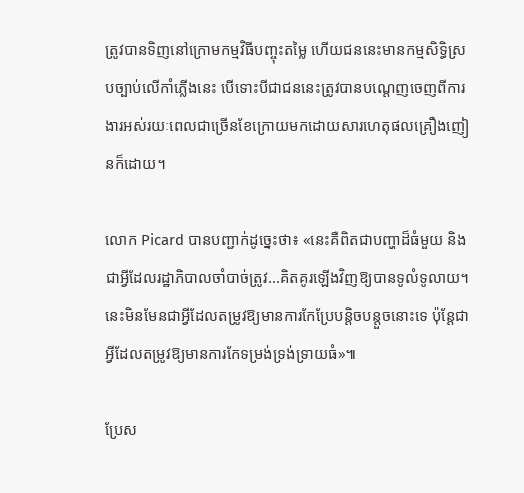ត្រូវបានទិញនៅក្រោមកម្មវិធីបញ្ចុះតម្លៃ ហើយជននេះមានកម្មសិទ្ធិស្របច្បាប់លើកាំភ្លើងនេះ បើទោះបីជាជននេះត្រូវបានបណ្តេញចេញពីការងារអស់រយៈពេលជាច្រើនខែក្រោយមកដោយសារហេតុផលគ្រឿងញៀនក៏ដោយ។

លោក Picard បានបញ្ជាក់ដូច្នេះថា៖ «នេះគឺពិតជាបញ្ហាដ៏ធំមួយ និងជាអ្វីដែលរដ្ឋាភិបាលចាំបាច់ត្រូវ...គិតគូរឡើងវិញឱ្យបានទូលំទូលាយ។ នេះមិនមែនជាអ្វីដែលតម្រូវឱ្យមានការកែប្រែបន្តិចបន្តួចនោះទេ ប៉ុន្តែជាអ្វីដែលតម្រូវឱ្យមានការកែទម្រង់ទ្រង់ទ្រាយធំ»៕

ប្រែស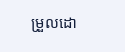ម្រួលដោ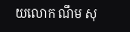យលោក ណឹម សុ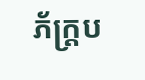ភ័ក្រ្តប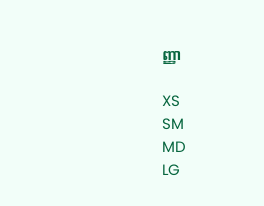ញ្ញា

XS
SM
MD
LG